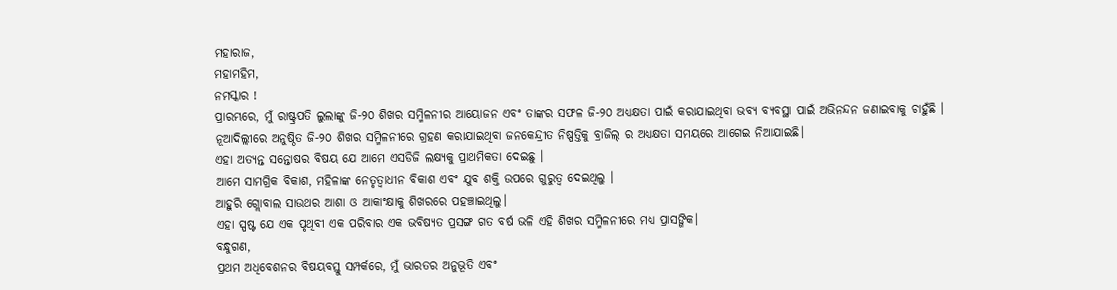ମହାରାଜ,
ମହାମହିମ,
ନମସ୍କାର !
ପ୍ରାରମ୍ଭରେ, ମୁଁ ରାଷ୍ଟ୍ରପତି ଲୁଲାଙ୍କୁ ଜି-୨୦ ଶିଖର ସମ୍ମିଳନୀର ଆୟୋଜନ ଏବଂ ତାଙ୍କର ସଫଳ ଜି-୨୦ ଅଧ୍ୟକ୍ଷତା ପାଇଁ କରାଯାଇଥିବା ଭବ୍ୟ ବ୍ୟବସ୍ଥା ପାଇଁ ଅଭିନନ୍ଦନ ଜଣାଇବାକୁ ଚାହୁଁଛି ।
ନୂଆଦିଲ୍ଲୀରେ ଅନୁଷ୍ଠିତ ଜି-୨୦ ଶିଖର ସମ୍ମିଳନୀରେ ଗ୍ରହଣ କରାଯାଇଥିବା ଜନକେନ୍ଦ୍ରୀତ ନିଷ୍ପତ୍ତିକୁ ବ୍ରାଜିଲ୍ ର ଅଧ୍ୟକ୍ଷତା ସମୟରେ ଆଗେଇ ନିଆଯାଇଛି।
ଏହା ଅତ୍ୟନ୍ତ ସନ୍ତୋଷର ବିଷୟ ଯେ ଆମେ ଏସଡିଜି ଲକ୍ଷ୍ୟକୁ ପ୍ରାଥମିକତା ଦେଇଛୁ ।
ଆମେ ସାମଗ୍ରିକ ବିକାଶ, ମହିଳାଙ୍କ ନେତୃତ୍ୱାଧୀନ ବିକାଶ ଏବଂ ଯୁବ ଶକ୍ତି ଉପରେ ଗୁରୁତ୍ୱ ଦେଇଥିଲୁ ।
ଆହୁରି ଗ୍ଲୋବାଲ ସାଉଥର ଆଶା ଓ ଆକାଂକ୍ଷାକୁ ଶିଖରରେ ପହଞ୍ଚାଇଥିଲୁ।
ଏହା ସ୍ପଷ୍ଟ ଯେ ଏକ ପୃଥିବୀ ଏକ ପରିବାର ଏକ ଭବିଷ୍ୟତ ପ୍ରସଙ୍ଗ ଗତ ବର୍ଷ ଭଳି ଏହି ଶିଖର ସମ୍ମିଳନୀରେ ମଧ୍ୟ ପ୍ରାସଙ୍ଗିକ।
ବନ୍ଧୁଗଣ,
ପ୍ରଥମ ଅଧିବେଶନର ବିଷୟବସ୍ତୁ ସମ୍ପର୍କରେ, ମୁଁ ଭାରତର ଅନୁଭୂତି ଏବଂ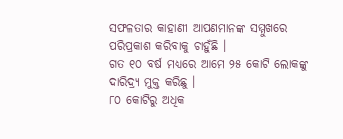ସଫଳତାର କାହାଣୀ ଆପଣମାନଙ୍କ ସମ୍ମୁଖରେ ପରିପ୍ରକାଶ କରିବାକୁ ଚାହୁଁଛି ।
ଗତ ୧୦ ବର୍ଷ ମଧ୍ୟରେ ଆମେ ୨୫ କୋଟି ଲୋକଙ୍କୁ ଦାରିଦ୍ର୍ୟ ମୁକ୍ତ କରିଛୁ ।
୮୦ କୋଟିରୁ ଅଧିକ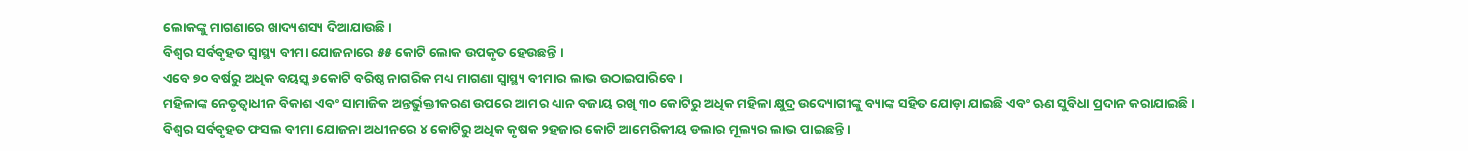ଲୋକଙ୍କୁ ମାଗଣାରେ ଖାଦ୍ୟଶସ୍ୟ ଦିଆଯାଉଛି।
ବିଶ୍ୱର ସର୍ବବୃହତ ସ୍ୱାସ୍ଥ୍ୟ ବୀମା ଯୋଜନାରେ ୫୫ କୋଟି ଲୋକ ଉପକୃତ ହେଉଛନ୍ତି ।
ଏବେ ୭୦ ବର୍ଷରୁ ଅଧିକ ବୟସ୍କ ୬କୋଟି ବରିଷ୍ଠ ନାଗରିକ ମଧ୍ୟ ମାଗଣା ସ୍ୱାସ୍ଥ୍ୟ ବୀମାର ଲାଭ ଉଠାଇପାରିବେ ।
ମହିଳାଙ୍କ ନେତୃତ୍ୱାଧୀନ ବିକାଶ ଏବଂ ସାମାଜିକ ଅନ୍ତର୍ଭୁକ୍ତୀକରଣ ଉପରେ ଆମର ଧ୍ୟାନ ବଜାୟ ରଖି ୩୦ କୋଟିରୁ ଅଧିକ ମହିଳା କ୍ଷୁଦ୍ର ଉଦ୍ୟୋଗୀଙ୍କୁ ବ୍ୟାଙ୍କ ସହିତ ଯୋଡ଼ା ଯାଇଛି ଏବଂ ଋଣ ସୁବିଧା ପ୍ରଦାନ କରାଯାଇଛି ।
ବିଶ୍ୱର ସର୍ବବୃହତ ଫସଲ ବୀମା ଯୋଜନା ଅଧୀନରେ ୪ କୋଟିରୁ ଅଧିକ କୃଷକ ୨ହଜାର କୋଟି ଆମେରିକୀୟ ଡଲାର ମୂଲ୍ୟର ଲାଭ ପାଇଛନ୍ତି ।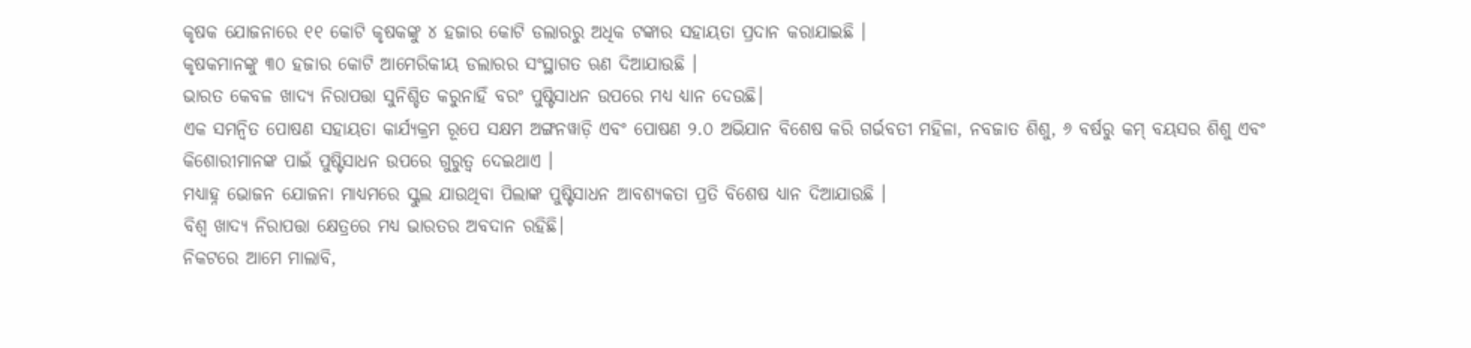କୃଷକ ଯୋଜନାରେ ୧୧ କୋଟି କୃଷକଙ୍କୁ ୪ ହଜାର କୋଟି ଡଲାରରୁ ଅଧିକ ଟଙ୍କାର ସହାୟତା ପ୍ରଦାନ କରାଯାଇଛି ।
କୃଷକମାନଙ୍କୁ ୩୦ ହଜାର କୋଟି ଆମେରିକୀୟ ଡଲାରର ସଂସ୍ଥାଗତ ଋଣ ଦିଆଯାଉଛି ।
ଭାରତ କେବଳ ଖାଦ୍ୟ ନିରାପତ୍ତା ସୁନିଶ୍ଚିତ କରୁନାହିଁ ବରଂ ପୁଷ୍ଟିସାଧନ ଉପରେ ମଧ୍ୟ ଧ୍ୟାନ ଦେଉଛି।
ଏକ ସମନ୍ୱିତ ପୋଷଣ ସହାୟତା କାର୍ଯ୍ୟକ୍ରମ ରୂପେ ସକ୍ଷମ ଅଙ୍ଗନୱାଡ଼ି ଏବଂ ପୋଷଣ ୨.୦ ଅଭିଯାନ ବିଶେଷ କରି ଗର୍ଭବତୀ ମହିଳା, ନବଜାତ ଶିଶୁ, ୬ ବର୍ଷରୁ କମ୍ ବୟସର ଶିଶୁ ଏବଂ କିଶୋରୀମାନଙ୍କ ପାଇଁ ପୁଷ୍ଟିସାଧନ ଉପରେ ଗୁରୁତ୍ୱ ଦେଇଥାଏ ।
ମଧ୍ୟାହ୍ନ ଭୋଜନ ଯୋଜନା ମାଧ୍ୟମରେ ସ୍କୁଲ ଯାଉଥିବା ପିଲାଙ୍କ ପୁଷ୍ଟିସାଧନ ଆବଶ୍ୟକତା ପ୍ରତି ବିଶେଷ ଧ୍ୟାନ ଦିଆଯାଉଛି ।
ବିଶ୍ୱ ଖାଦ୍ୟ ନିରାପତ୍ତା କ୍ଷେତ୍ରରେ ମଧ୍ୟ ଭାରତର ଅବଦାନ ରହିଛି।
ନିକଟରେ ଆମେ ମାଲାବି,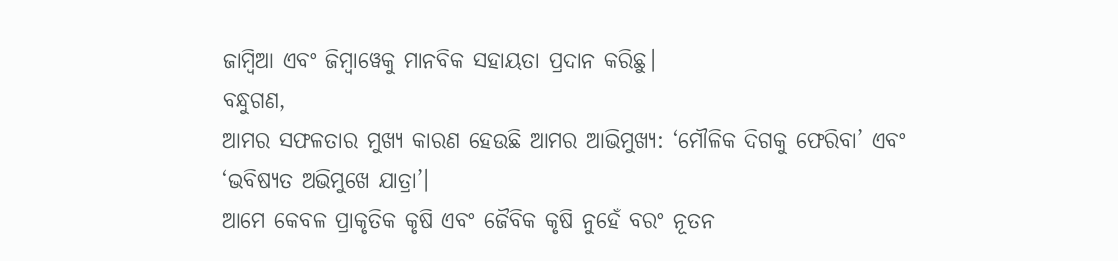ଜାମ୍ବିଆ ଏବଂ ଜିମ୍ବାୱେକୁ ମାନବିକ ସହାୟତା ପ୍ରଦାନ କରିଛୁ।
ବନ୍ଧୁଗଣ,
ଆମର ସଫଳତାର ମୁଖ୍ୟ କାରଣ ହେଉଛି ଆମର ଆଭିମୁଖ୍ୟ: ‘ମୌଳିକ ଦିଗକୁ ଫେରିବା’ ଏବଂ ‘ଭବିଷ୍ୟତ ଅଭିମୁଖେ ଯାତ୍ରା’।
ଆମେ କେବଳ ପ୍ରାକୃତିକ କୃଷି ଏବଂ ଜୈବିକ କୃଷି ନୁହେଁ ବରଂ ନୂତନ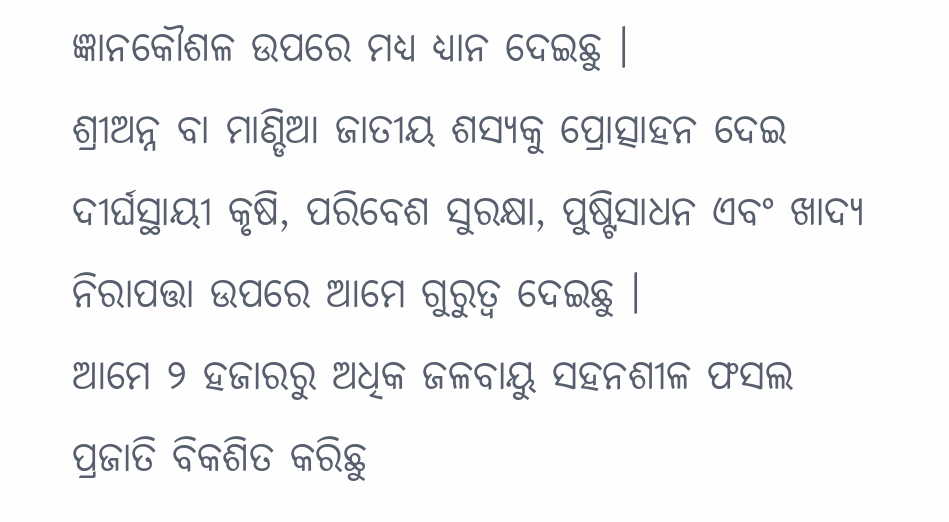ଜ୍ଞାନକୌଶଳ ଉପରେ ମଧ୍ୟ ଧ୍ୟାନ ଦେଇଛୁ ।
ଶ୍ରୀଅନ୍ନ ବା ମାଣ୍ଡିଆ ଜାତୀୟ ଶସ୍ୟକୁ ପ୍ରୋତ୍ସାହନ ଦେଇ ଦୀର୍ଘସ୍ଥାୟୀ କୃଷି, ପରିବେଶ ସୁରକ୍ଷା, ପୁଷ୍ଟିସାଧନ ଏବଂ ଖାଦ୍ୟ ନିରାପତ୍ତା ଉପରେ ଆମେ ଗୁରୁତ୍ୱ ଦେଇଛୁ ।
ଆମେ ୨ ହଜାରରୁ ଅଧିକ ଜଳବାୟୁ ସହନଶୀଳ ଫସଲ ପ୍ରଜାତି ବିକଶିତ କରିଛୁ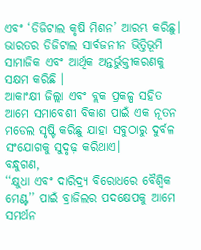ଏବଂ ‘ଡିଜିଟାଲ କୃଷି ମିଶନ’ ଆରମ୍ଭ କରିଛୁ।
ଭାରତର ଡିଜିଟାଲ ସାର୍ବଜନୀନ ଭିତ୍ତିଭୂମି ସାମାଜିକ ଏବଂ ଆର୍ଥିକ ଅନ୍ତର୍ଭୁକ୍ତୀକରଣକୁ ସକ୍ଷମ କରିଛି ।
ଆକାଂକ୍ଷୀ ଜିଲ୍ଲା ଏବଂ ବ୍ଲକ ପ୍ରକଳ୍ପ ସହିତ ଆମେ ସମାବେଶୀ ବିକାଶ ପାଇଁ ଏକ ନୂତନ ମଡେଲ ସୃଷ୍ଟି କରିଛୁ ଯାହା ସବୁଠାରୁ ଦୁର୍ବଳ ସଂଯୋଗକୁ ସୁଦୃଢ଼ କରିଥାଏ।
ବନ୍ଧୁଗଣ,
‘‘କ୍ଷୁଧା ଏବଂ ଦାରିଦ୍ର୍ୟ ବିରୋଧରେ ବୈଶ୍ୱିକ ମେଣ୍ଟ’’ ପାଇଁ ବ୍ରାଜିଲର ପଦକ୍ଷେପକୁ ଆମେ ସମର୍ଥନ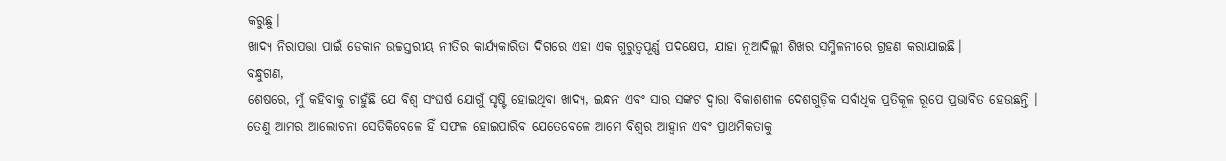କରୁଛୁ।
ଖାଦ୍ୟ ନିରାପତ୍ତା ପାଇଁ ଡେକାନ ଉଚ୍ଚସ୍ତରୀୟ ନୀତିର କାର୍ଯ୍ୟକାରିତା ଦିଗରେ ଏହା ଏକ ଗୁରୁତ୍ୱପୂର୍ଣ୍ଣ ପଦକ୍ଷେପ, ଯାହା ନୂଆଦିଲ୍ଲୀ ଶିଖର ସମ୍ମିଳନୀରେ ଗ୍ରହଣ କରାଯାଇଛି।
ବନ୍ଧୁଗଣ,
ଶେଷରେ, ମୁଁ କହିବାକୁ ଚାହୁଁଛି ଯେ ବିଶ୍ୱ ସଂଘର୍ଷ ଯୋଗୁଁ ସୃଷ୍ଟି ହୋଇଥିବା ଖାଦ୍ୟ, ଇନ୍ଧନ ଏବଂ ସାର ସଙ୍କଟ ଦ୍ୱାରା ବିକାଶଶୀଳ ଦେଶଗୁଡ଼ିକ ସର୍ବାଧିକ ପ୍ରତିକୂଳ ରୂପେ ପ୍ରଭାବିତ ହେଉଛନ୍ତି ।
ତେଣୁ ଆମର ଆଲୋଚନା ସେତିକିବେଳେ ହିଁ ସଫଳ ହୋଇପାରିବ ଯେତେବେଳେ ଆମେ ବିଶ୍ୱର ଆହ୍ୱାନ ଏବଂ ପ୍ରାଥମିକତାକୁ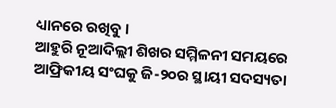ଧ୍ୟାନରେ ରଖିବୁ ।
ଆହୁରି ନୂଆଦିଲ୍ଲୀ ଶିଖର ସମ୍ମିଳନୀ ସମୟରେ ଆଫ୍ରିକୀୟ ସଂଘକୁ ଜି-୨୦ର ସ୍ଥାୟୀ ସଦସ୍ୟତା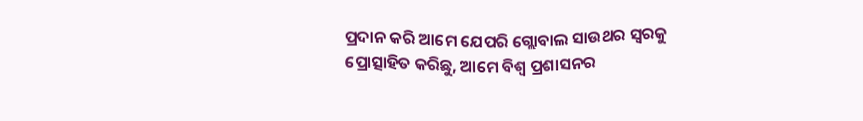ପ୍ରଦାନ କରି ଆମେ ଯେପରି ଗ୍ଲୋବାଲ ସାଉଥର ସ୍ୱରକୁ ପ୍ରୋତ୍ସାହିତ କରିଛୁ, ଆମେ ବିଶ୍ୱ ପ୍ରଶାସନର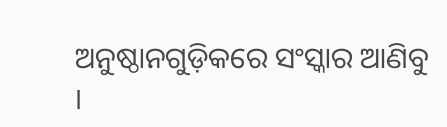ଅନୁଷ୍ଠାନଗୁଡ଼ିକରେ ସଂସ୍କାର ଆଣିବୁ ।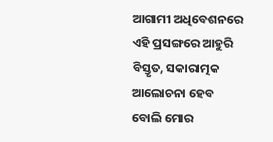ଆଗାମୀ ଅଧିବେଶନରେ ଏହି ପ୍ରସଙ୍ଗରେ ଆହୁରି ବିସ୍ତୃତ, ସକାରାତ୍ମକ ଆଲୋଚନା ହେବ ବୋଲି ମୋର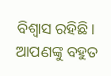ବିଶ୍ୱାସ ରହିଛି।
ଆପଣଙ୍କୁ ବହୁତ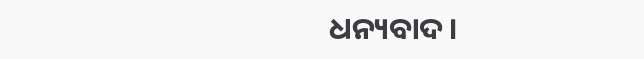ଧନ୍ୟବାଦ।